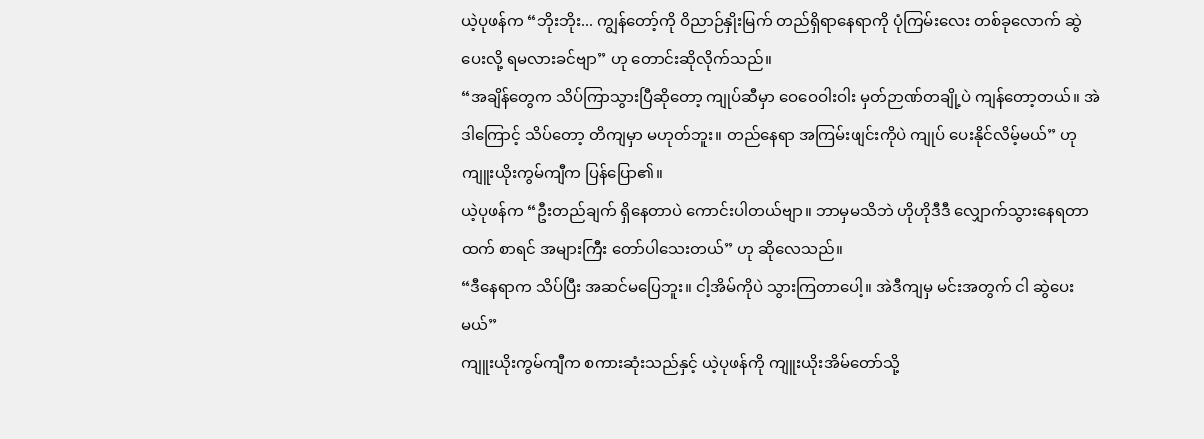ယဲ့ပုဖန်က “ဘိုးဘိုး... ကျွန်တော့်ကို ဝိညာဉ်နှိုးမြက် တည်ရှိရာနေရာကို ပုံကြမ်းလေး တစ်ခုလောက် ဆွဲပေးလို့ ရမလားခင်ဗျာ” ဟု တောင်းဆိုလိုက်သည်။
“အချိန်တွေက သိပ်ကြာသွားပြီဆိုတော့ ကျုပ်ဆီမှာ ဝေဝေဝါးဝါး မှတ်ဉာဏ်တချို့ပဲ ကျန်တော့တယ်။ အဲဒါကြောင့် သိပ်တော့ တိကျမှာ မဟုတ်ဘူး။ တည်နေရာ အကြမ်းဖျင်းကိုပဲ ကျုပ် ပေးနိုင်လိမ့်မယ်” ဟု ကျူးယိုးကွမ်ကျီက ပြန်ပြော၏။
ယဲ့ပုဖန်က “ဦးတည်ချက် ရှိနေတာပဲ ကောင်းပါတယ်ဗျာ။ ဘာမှမသိဘဲ ဟိုဟိုဒီဒီ လျှောက်သွားနေရတာထက် စာရင် အများကြီး တော်ပါသေးတယ်” ဟု ဆိုလေသည်။
“ဒီနေရာက သိပ်ပြီး အဆင်မပြေဘူး။ ငါ့အိမ်ကိုပဲ သွားကြတာပေါ့။ အဲဒီကျမှ မင်းအတွက် ငါ ဆွဲပေးမယ်”
ကျူးယိုးကွမ်ကျီက စကားဆုံးသည်နှင့် ယဲ့ပုဖန်ကို ကျူးယိုးအိမ်တော်သို့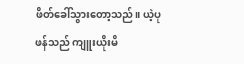ဖိတ်ခေါ်သွားတော့သည်။ ယဲ့ပုဖန်သည် ကျူးယိုးမိ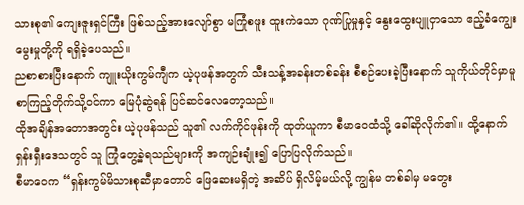သားစု၏ ကျေးဇူးရှင်ကြီး ဖြစ်သည့်အားလျော်စွာ မကြုံစဖူး ထူးကဲသော ဂုဏ်ပြုမှုနှင့် နွေးထွေးပျူငှာသော ဧည့်ခံကျွေးမွေးမှုတို့ကို ရရှိခဲ့ပေသည်။
ညစာစားပြီးနောက် ကျူးယိုးကွမ်ကျီက ယဲ့ပုဖန်အတွက် သီးသန့်အခန်းတစ်ခန်း စီစဉ်ပေးခဲ့ပြီးနောက် သူကိုယ်တိုင်မှာမူ စာကြည့်တိုက်သို့ဝင်ကာ မြေပုံဆွဲရန် ပြင်ဆင်လေတော့သည်။
ထိုအချိန်အတောအတွင်း ယဲ့ပုဖန်သည် သူ၏ လက်ကိုင်ဖုန်းကို ထုတ်ယူကာ စီမာဝေထံသို့ ခေါ်ဆိုလိုက်၏။ ထို့နောက် ရှန်းရှီးဒေသတွင် သူ ကြုံတွေ့ခဲ့ရသည်များကို အကျဉ်းချုံး၍ ပြောပြလိုက်သည်။
စီမာဝေက “ရှန်းကွမ်မိသားစုဆီမှာတောင် ဖြေဆေးမရှိတဲ့ အဆိပ် ရှိလိမ့်မယ်လို့ ကျွန်မ တစ်ခါမှ မတွေး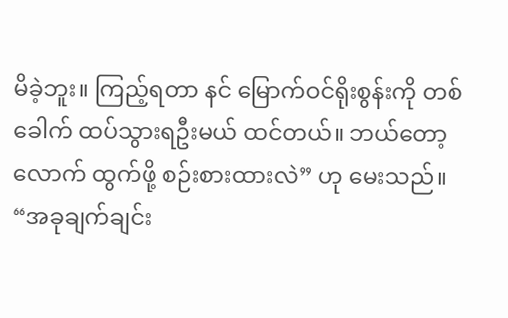မိခဲ့ဘူး။ ကြည့်ရတာ နင် မြောက်ဝင်ရိုးစွန်းကို တစ်ခေါက် ထပ်သွားရဦးမယ် ထင်တယ်။ ဘယ်တော့လောက် ထွက်ဖို့ စဉ်းစားထားလဲ” ဟု မေးသည်။
“အခုချက်ချင်း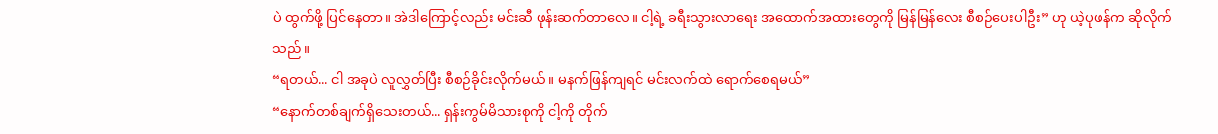ပဲ ထွက်ဖို့ ပြင်နေတာ။ အဲဒါကြောင့်လည်း မင်းဆီ ဖုန်းဆက်တာလေ။ ငါ့ရဲ့ ခရီးသွားလာရေး အထောက်အထားတွေကို မြန်မြန်လေး စီစဉ်ပေးပါဦး” ဟု ယဲ့ပုဖန်က ဆိုလိုက်သည်။
“ရတယ်... ငါ အခုပဲ လူလွှတ်ပြီး စီစဉ်ခိုင်းလိုက်မယ်။ မနက်ဖြန်ကျရင် မင်းလက်ထဲ ရောက်စေရမယ်”
“နောက်တစ်ချက်ရှိသေးတယ်... ရှန်းကွမ်မိသားစုကို ငါ့ကို တိုက်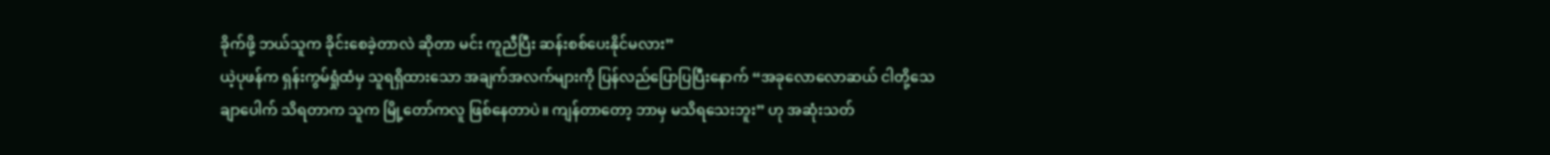ခိုက်ဖို့ ဘယ်သူက ခိုင်းစေခဲ့တာလဲ ဆိုတာ မင်း ကူညီပြီး ဆန်းစစ်ပေးနိုင်မလား”
ယဲ့ပုဖန်က ရှန်းကွမ်ရှုံထံမှ သူရရှိထားသော အချက်အလက်များကို ပြန်လည်ပြောပြပြီးနောက် “အခုလောလောဆယ် ငါတို့သေချာပေါက် သိရတာက သူက မြို့တော်ကလူ ဖြစ်နေတာပဲ။ ကျန်တာတော့ ဘာမှ မသိရသေးဘူး” ဟု အဆုံးသတ်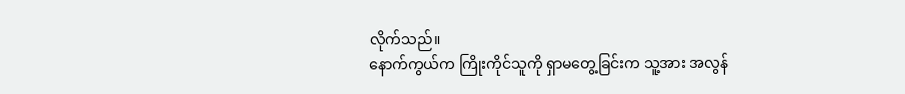လိုက်သည်။
နောက်ကွယ်က ကြိုးကိုင်သူကို ရှာမတွေ့ခြင်းက သူ့အား အလွန်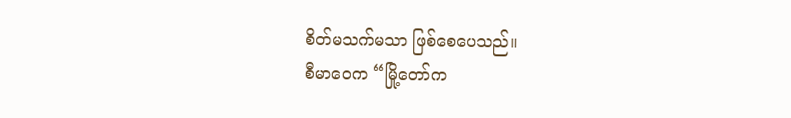စိတ်မသက်မသာ ဖြစ်စေပေသည်။
စီမာဝေက “မြို့တော်က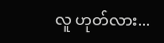လူ ဟုတ်လား...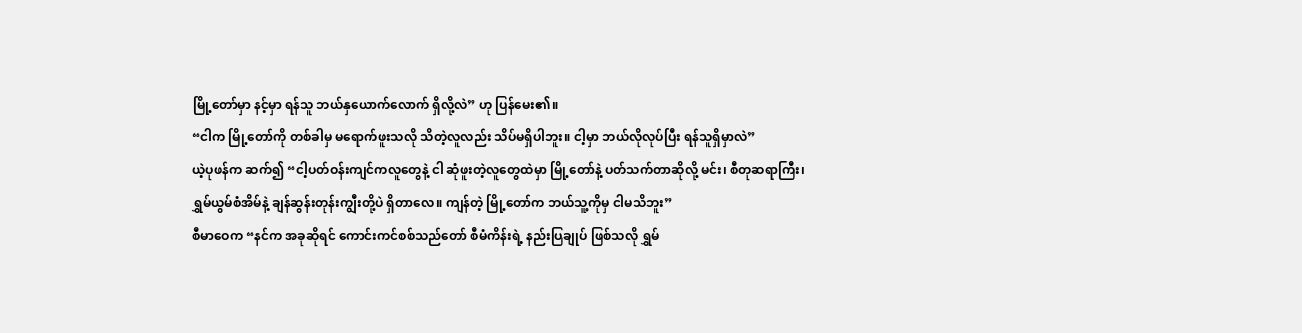မြို့တော်မှာ နင့်မှာ ရန်သူ ဘယ်နှယောက်လောက် ရှိလို့လဲ” ဟု ပြန်မေး၏။
“ငါက မြို့တော်ကို တစ်ခါမှ မရောက်ဖူးသလို သိတဲ့လူလည်း သိပ်မရှိပါဘူး။ ငါ့မှာ ဘယ်လိုလုပ်ပြီး ရန်သူရှိမှာလဲ”
ယဲ့ပုဖန်က ဆက်၍ “ငါ့ပတ်ဝန်းကျင်ကလူတွေနဲ့ ငါ ဆုံဖူးတဲ့လူတွေထဲမှာ မြို့တော်နဲ့ ပတ်သက်တာဆိုလို့ မင်း၊ စီတုဆရာကြီး၊ ရွှမ်ယွမ်စံအိမ်နဲ့ ချန်ဆွန်းတုန်းကျွီးတို့ပဲ ရှိတာလေ။ ကျန်တဲ့ မြို့တော်က ဘယ်သူ့ကိုမှ ငါမသိဘူး”
စီမာဝေက “နင်က အခုဆိုရင် ကောင်းကင်စစ်သည်တော် စီမံကိန်းရဲ့ နည်းပြချုပ် ဖြစ်သလို ရွှမ်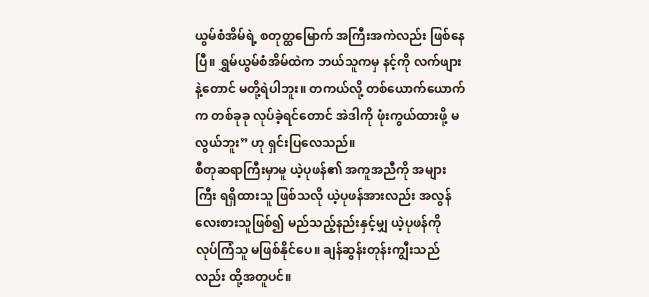ယွမ်စံအိမ်ရဲ့ စတုတ္ထမြောက် အကြီးအကဲလည်း ဖြစ်နေပြီ။ ရွှမ်ယွမ်စံအိမ်ထဲက ဘယ်သူကမှ နင့်ကို လက်ဖျားနဲ့တောင် မတို့ရဲပါဘူး။ တကယ်လို့ တစ်ယောက်ယောက်က တစ်ခုခု လုပ်ခဲ့ရင်တောင် အဲဒါကို ဖုံးကွယ်ထားဖို့ မလွယ်ဘူး” ဟု ရှင်းပြလေသည်။
စီတုဆရာကြီးမှာမူ ယဲ့ပုဖန်၏ အကူအညီကို အများကြီး ရရှိထားသူ ဖြစ်သလို ယဲ့ပုဖန်အားလည်း အလွန် လေးစားသူဖြစ်၍ မည်သည့်နည်းနှင့်မျှ ယဲ့ပုဖန်ကို လုပ်ကြံသူ မဖြစ်နိုင်ပေ။ ချန်ဆွန်းတုန်းကျွီးသည်လည်း ထို့အတူပင်။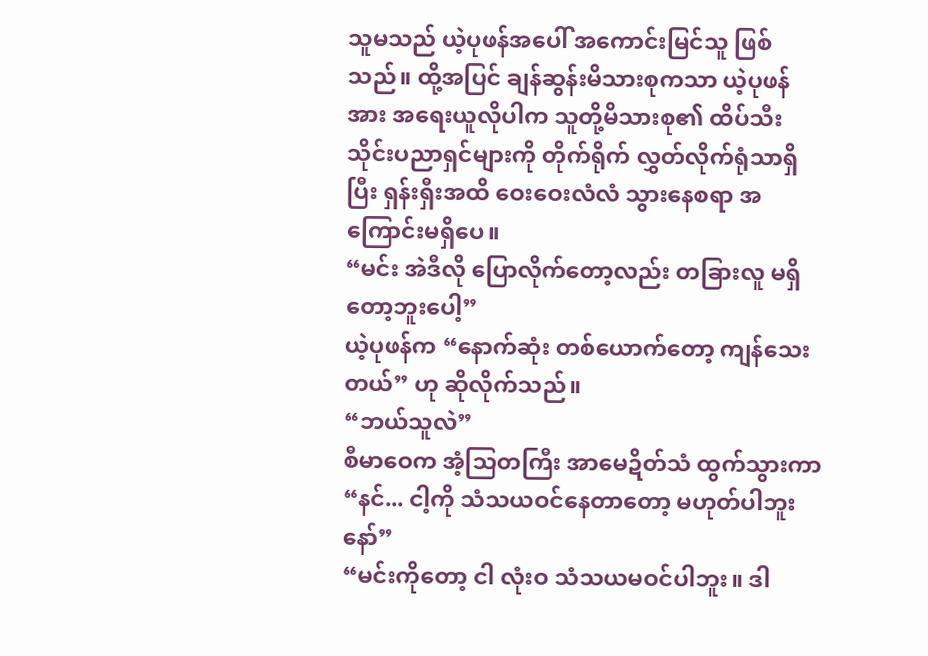သူမသည် ယဲ့ပုဖန်အပေါ် အကောင်းမြင်သူ ဖြစ်သည်။ ထို့အပြင် ချန်ဆွန်းမိသားစုကသာ ယဲ့ပုဖန်အား အရေးယူလိုပါက သူတို့မိသားစု၏ ထိပ်သီး သိုင်းပညာရှင်များကို တိုက်ရိုက် လွှတ်လိုက်ရုံသာရှိပြီး ရှန်းရှီးအထိ ဝေးဝေးလံလံ သွားနေစရာ အကြောင်းမရှိပေ။
“မင်း အဲဒီလို ပြောလိုက်တော့လည်း တခြားလူ မရှိတော့ဘူးပေါ့”
ယဲ့ပုဖန်က “နောက်ဆုံး တစ်ယောက်တော့ ကျန်သေးတယ်” ဟု ဆိုလိုက်သည်။
“ဘယ်သူလဲ”
စီမာဝေက အံ့သြတကြီး အာမေဍိတ်သံ ထွက်သွားကာ “နင်... ငါ့ကို သံသယဝင်နေတာတော့ မဟုတ်ပါဘူးနော်”
“မင်းကိုတော့ ငါ လုံးဝ သံသယမဝင်ပါဘူး။ ဒါ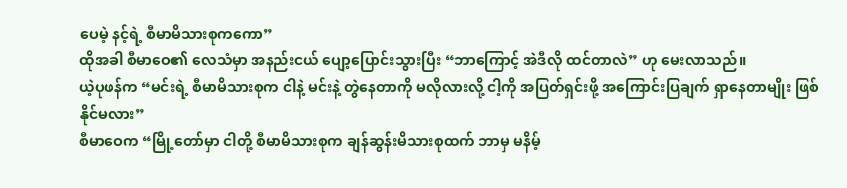ပေမဲ့ နင့်ရဲ့ စီမာမိသားစုကကော”
ထိုအခါ စီမာဝေ၏ လေသံမှာ အနည်းငယ် ပျော့ပြောင်းသွားပြီး “ဘာကြောင့် အဲဒီလို ထင်တာလဲ” ဟု မေးလာသည်။
ယဲ့ပုဖန်က “မင်းရဲ့ စီမာမိသားစုက ငါနဲ့ မင်းနဲ့ တွဲနေတာကို မလိုလားလို့ ငါ့ကို အပြတ်ရှင်းဖို့ အကြောင်းပြချက် ရှာနေတာမျိုး ဖြစ်နိုင်မလား”
စီမာဝေက “မြို့တော်မှာ ငါတို့ စီမာမိသားစုက ချန်ဆွန်းမိသားစုထက် ဘာမှ မနိမ့်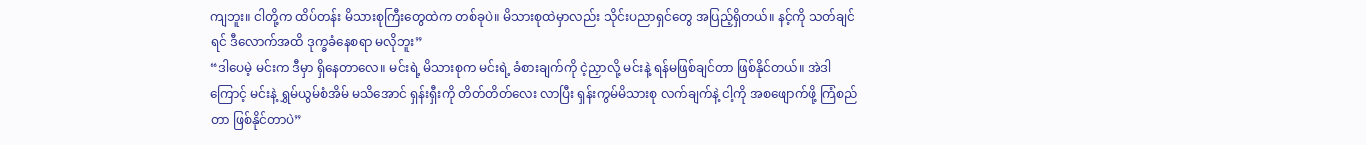ကျဘူး။ ငါတို့က ထိပ်တန်း မိသားစုကြီးတွေထဲက တစ်ခုပဲ။ မိသားစုထဲမှာလည်း သိုင်းပညာရှင်တွေ အပြည့်ရှိတယ်။ နင့်ကို သတ်ချင်ရင် ဒီလောက်အထိ ဒုက္ခခံနေစရာ မလိုဘူး”
“ဒါပေမဲ့ မင်းက ဒီမှာ ရှိနေတာလေ။ မင်းရဲ့ မိသားစုက မင်းရဲ့ ခံစားချက်ကို ငဲ့ညှာလို့ မင်းနဲ့ ရန်မဖြစ်ချင်တာ ဖြစ်နိုင်တယ်။ အဲဒါကြောင့် မင်းနဲ့ ရွှမ်ယွမ်စံအိမ် မသိအောင် ရှန်းရှီးကို တိတ်တိတ်လေး လာပြီး ရှန်းကွမ်မိသားစု လက်ချက်နဲ့ ငါ့ကို အစဖျောက်ဖို့ ကြံစည်တာ ဖြစ်နိုင်တာပဲ”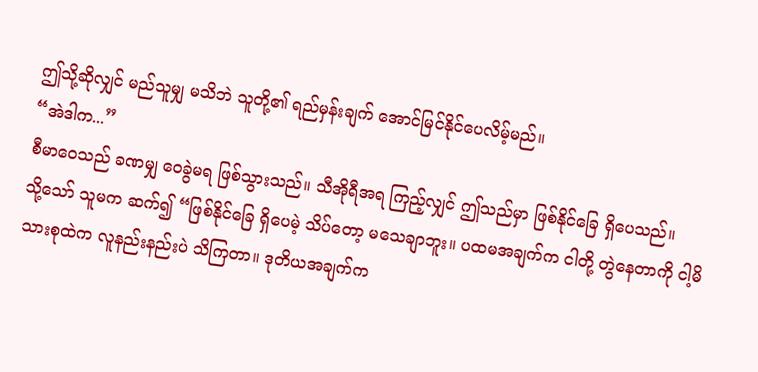ဤသို့ဆိုလျှင် မည်သူမျှ မသိဘဲ သူတို့၏ ရည်မှန်းချက် အောင်မြင်နိုင်ပေလိမ့်မည်။
“အဲဒါက...”
စီမာဝေသည် ခဏမျှ ဝေခွဲမရ ဖြစ်သွားသည်။ သီအိုရီအရ ကြည့်လျှင် ဤသည်မှာ ဖြစ်နိုင်ခြေ ရှိပေသည်။
သို့သော် သူမက ဆက်၍ “ဖြစ်နိုင်ခြေ ရှိပေမဲ့ သိပ်တော့ မသေချာဘူး။ ပထမအချက်က ငါတို့ တွဲနေတာကို ငါ့မိသားစုထဲက လူနည်းနည်းပဲ သိကြတာ။ ဒုတိယအချက်က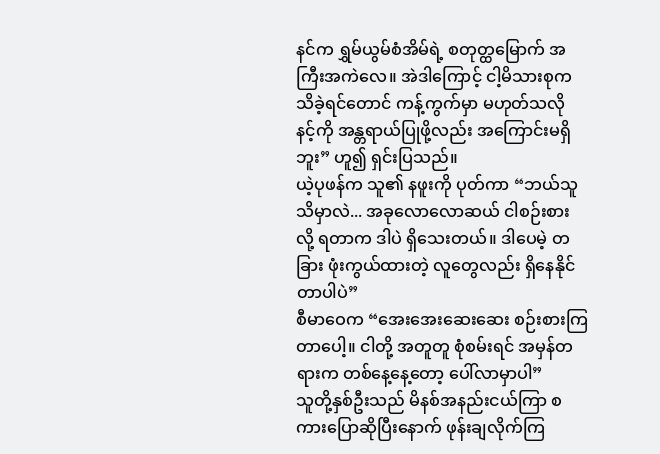နင်က ရွှမ်ယွမ်စံအိမ်ရဲ့ စတုတ္ထမြောက် အကြီးအကဲလေ။ အဲဒါကြောင့် ငါ့မိသားစုက သိခဲ့ရင်တောင် ကန့်ကွက်မှာ မဟုတ်သလို နင့်ကို အန္တရာယ်ပြုဖို့လည်း အကြောင်းမရှိဘူး” ဟူ၍ ရှင်းပြသည်။
ယဲ့ပုဖန်က သူ၏ နဖူးကို ပုတ်ကာ “ဘယ်သူသိမှာလဲ... အခုလောလောဆယ် ငါစဉ်းစားလို့ ရတာက ဒါပဲ ရှိသေးတယ်။ ဒါပေမဲ့ တခြား ဖုံးကွယ်ထားတဲ့ လူတွေလည်း ရှိနေနိုင်တာပါပဲ”
စီမာဝေက “အေးအေးဆေးဆေး စဉ်းစားကြတာပေါ့။ ငါတို့ အတူတူ စုံစမ်းရင် အမှန်တရားက တစ်နေ့နေ့တော့ ပေါ်လာမှာပါ”
သူတို့နှစ်ဦးသည် မိနစ်အနည်းငယ်ကြာ စကားပြောဆိုပြီးနောက် ဖုန်းချလိုက်ကြ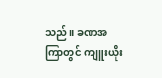သည်။ ခဏအကြာတွင် ကျူးယိုး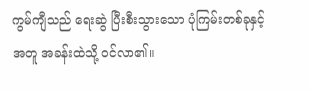ကွမ်ကျီသည် ရေးဆွဲ ပြီးစီးသွားသော ပုံကြမ်းတစ်ခုနှင့်အတူ အခန်းထဲသို့ ဝင်လာ၏။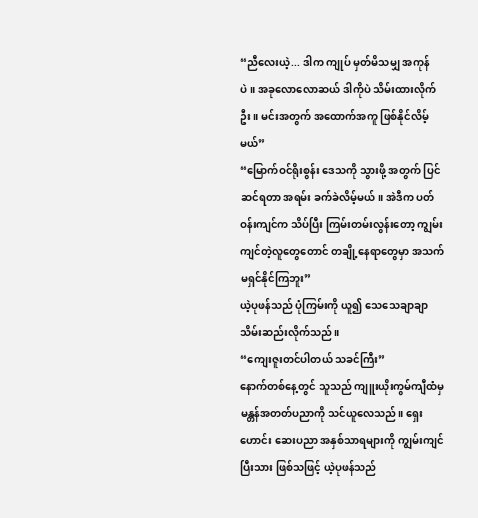“ညီလေးယဲ့... ဒါက ကျုပ် မှတ်မိသမျှ အကုန်ပဲ။ အခုလောလောဆယ် ဒါကိုပဲ သိမ်းထားလိုက်ဦး။ မင်းအတွက် အထောက်အကူ ဖြစ်နိုင်လိမ့်မယ်”
“မြောက်ဝင်ရိုးစွန်း ဒေသကို သွားဖို့ အတွက် ပြင်ဆင်ရတာ အရမ်း ခက်ခဲလိမ့်မယ်။ အဲဒီက ပတ်ဝန်းကျင်က သိပ်ပြီး ကြမ်းတမ်းလွန်းတော့ ကျွမ်းကျင်တဲ့လူတွေတောင် တချို့နေရာတွေမှာ အသက်မရှင်နိုင်ကြဘူး”
ယဲ့ပုဖန်သည် ပုံကြမ်းကို ယူ၍ သေသေချာချာ သိမ်းဆည်းလိုက်သည်။
“ကျေးဇူးတင်ပါတယ် သခင်ကြီး”
နောက်တစ်နေ့တွင် သူသည် ကျူးယိုးကွမ်ကျီထံမှ မန္တန်အတတ်ပညာကို သင်ယူလေသည်။ ရှေးဟောင်း ဆေးပညာ အနှစ်သာရများကို ကျွမ်းကျင်ပြီးသား ဖြစ်သဖြင့် ယဲ့ပုဖန်သည်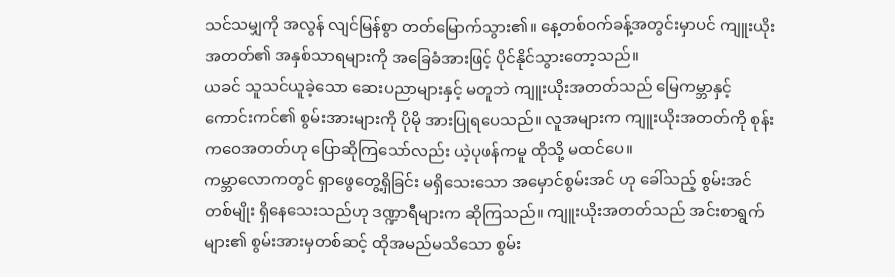သင်သမျှကို အလွန် လျင်မြန်စွာ တတ်မြောက်သွား၏။ နေ့တစ်ဝက်ခန့်အတွင်းမှာပင် ကျူးယိုးအတတ်၏ အနှစ်သာရများကို အခြေခံအားဖြင့် ပိုင်နိုင်သွားတော့သည်။
ယခင် သူသင်ယူခဲ့သော ဆေးပညာများနှင့် မတူဘဲ ကျူးယိုးအတတ်သည် မြေကမ္ဘာနှင့် ကောင်းကင်၏ စွမ်းအားများကို ပိုမို အားပြုရပေသည်။ လူအများက ကျူးယိုးအတတ်ကို စုန်းကဝေအတတ်ဟု ပြောဆိုကြသော်လည်း ယဲ့ပုဖန်ကမူ ထိုသို့ မထင်ပေ။
ကမ္ဘာလောကတွင် ရှာဖွေတွေ့ရှိခြင်း မရှိသေးသော အမှောင်စွမ်းအင် ဟု ခေါ်သည့် စွမ်းအင်တစ်မျိုး ရှိနေသေးသည်ဟု ဒဏ္ဍာရီများက ဆိုကြသည်။ ကျူးယိုးအတတ်သည် အင်းစာရွက်များ၏ စွမ်းအားမှတစ်ဆင့် ထိုအမည်မသိသော စွမ်း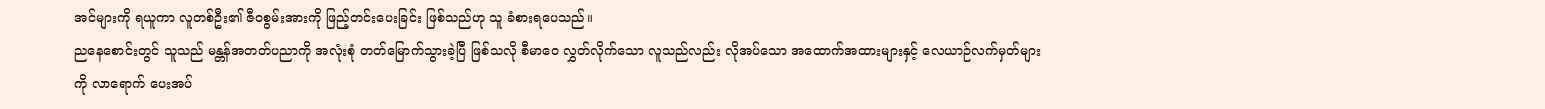အင်များကို ရယူကာ လူတစ်ဦး၏ ဇီဝစွမ်းအားကို ဖြည့်တင်းပေးခြင်း ဖြစ်သည်ဟု သူ ခံစားရပေသည်။
ညနေစောင်းတွင် သူသည် မန္တန်အတတ်ပညာကို အလုံးစုံ တတ်မြောက်သွားခဲ့ပြီ ဖြစ်သလို စီမာဝေ လွှတ်လိုက်သော လူသည်လည်း လိုအပ်သော အထောက်အထားများနှင့် လေယာဉ်လက်မှတ်များကို လာရောက် ပေးအပ်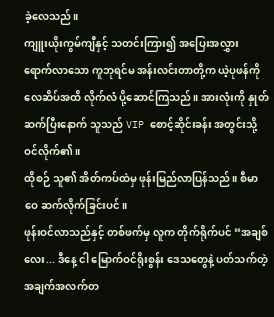ခဲ့လေသည်။
ကျူးယိုးကွမ်ကျီနှင့် သတင်းကြား၍ အပြေးအလွှား ရောက်လာသော ကူဘုရင်မ အန်းလင်းတာတို့က ယဲ့ပုဖန်ကို လေဆိပ်အထိ လိုက်လံ ပို့ဆောင်ကြသည်။ အားလုံးကို နှုတ်ဆက်ပြီးနောက် သူသည် VIP စောင့်ဆိုင်းခန်း အတွင်းသို့ ဝင်လိုက်၏။
ထိုစဉ် သူ၏ အိတ်ကပ်ထဲမှ ဖုန်းမြည်လာပြန်သည်။ စီမာဝေ ဆက်လိုက်ခြင်းပင်။
ဖုန်းဝင်လာသည်နှင့် တစ်ဖက်မှ လူက တိုက်ရိုက်ပင် “အချစ်လေး... ဒီနေ့ ငါ မြောက်ဝင်ရိုးစွန်း ဒေသတွေနဲ့ ပတ်သက်တဲ့ အချက်အလက်တ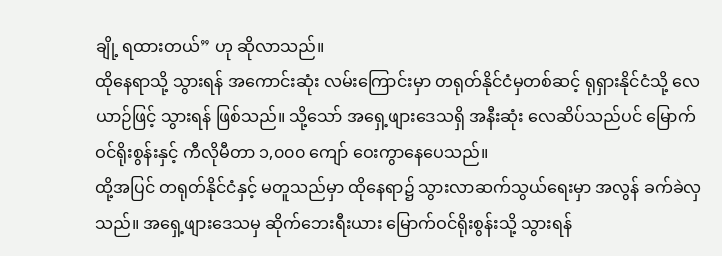ချို့ ရထားတယ်” ဟု ဆိုလာသည်။
ထိုနေရာသို့ သွားရန် အကောင်းဆုံး လမ်းကြောင်းမှာ တရုတ်နိုင်ငံမှတစ်ဆင့် ရုရှားနိုင်ငံသို့ လေယာဉ်ဖြင့် သွားရန် ဖြစ်သည်။ သို့သော် အရှေ့ဖျားဒေသရှိ အနီးဆုံး လေဆိပ်သည်ပင် မြောက်ဝင်ရိုးစွန်းနှင့် ကီလိုမီတာ ၁,၀၀၀ ကျော် ဝေးကွာနေပေသည်။
ထို့အပြင် တရုတ်နိုင်ငံနှင့် မတူသည်မှာ ထိုနေရာ၌ သွားလာဆက်သွယ်ရေးမှာ အလွန် ခက်ခဲလှသည်။ အရှေ့ဖျားဒေသမှ ဆိုက်ဘေးရီးယား မြောက်ဝင်ရိုးစွန်းသို့ သွားရန်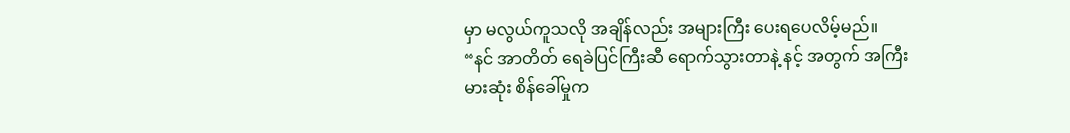မှာ မလွယ်ကူသလို အချိန်လည်း အများကြီး ပေးရပေလိမ့်မည်။
“နင် အာတိတ် ရေခဲပြင်ကြီးဆီ ရောက်သွားတာနဲ့ နင့် အတွက် အကြီးမားဆုံး စိန်ခေါ်မှုက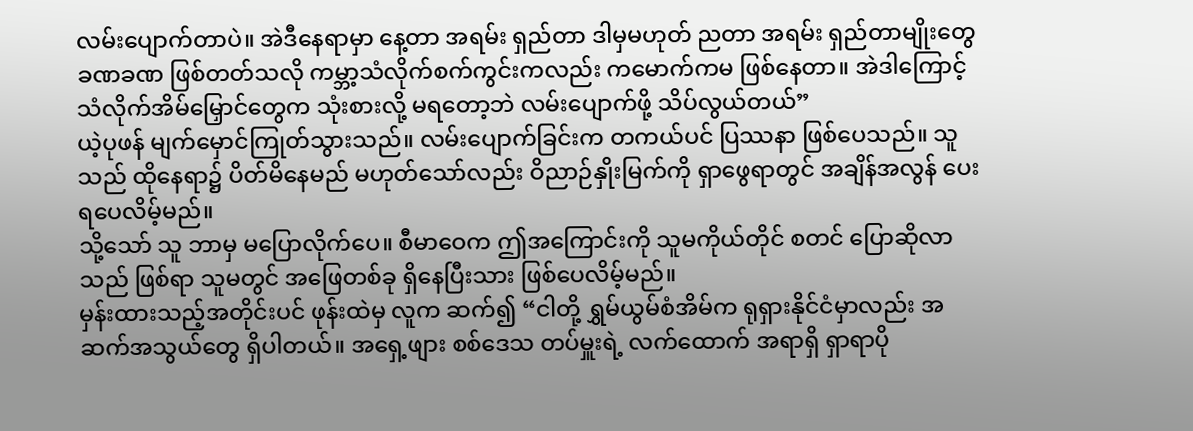လမ်းပျောက်တာပဲ။ အဲဒီနေရာမှာ နေ့တာ အရမ်း ရှည်တာ ဒါမှမဟုတ် ညတာ အရမ်း ရှည်တာမျိုးတွေ ခဏခဏ ဖြစ်တတ်သလို ကမ္ဘာ့သံလိုက်စက်ကွင်းကလည်း ကမောက်ကမ ဖြစ်နေတာ။ အဲဒါကြောင့် သံလိုက်အိမ်မြှောင်တွေက သုံးစားလို့ မရတော့ဘဲ လမ်းပျောက်ဖို့ သိပ်လွယ်တယ်”
ယဲ့ပုဖန် မျက်မှောင်ကြုတ်သွားသည်။ လမ်းပျောက်ခြင်းက တကယ်ပင် ပြဿနာ ဖြစ်ပေသည်။ သူသည် ထိုနေရာ၌ ပိတ်မိနေမည် မဟုတ်သော်လည်း ဝိညာဉ်နှိုးမြက်ကို ရှာဖွေရာတွင် အချိန်အလွန် ပေးရပေလိမ့်မည်။
သို့သော် သူ ဘာမှ မပြောလိုက်ပေ။ စီမာဝေက ဤအကြောင်းကို သူမကိုယ်တိုင် စတင် ပြောဆိုလာသည် ဖြစ်ရာ သူမတွင် အဖြေတစ်ခု ရှိနေပြီးသား ဖြစ်ပေလိမ့်မည်။
မှန်းထားသည့်အတိုင်းပင် ဖုန်းထဲမှ လူက ဆက်၍ “ငါတို့ ရွှမ်ယွမ်စံအိမ်က ရုရှားနိုင်ငံမှာလည်း အဆက်အသွယ်တွေ ရှိပါတယ်။ အရှေ့ဖျား စစ်ဒေသ တပ်မှူးရဲ့ လက်ထောက် အရာရှိ ရှာရာပို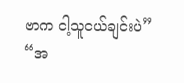ဗာက ငါ့သူငယ်ချင်းပဲ”
“အ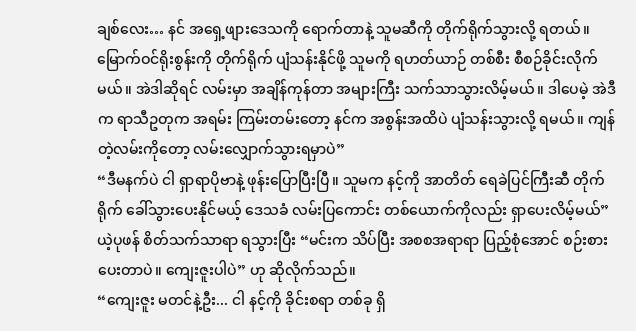ချစ်လေး… နင် အရှေ့ဖျားဒေသကို ရောက်တာနဲ့ သူမဆီကို တိုက်ရိုက်သွားလို့ ရတယ်။ မြောက်ဝင်ရိုးစွန်းကို တိုက်ရိုက် ပျံသန်းနိုင်ဖို့ သူမကို ရဟတ်ယာဉ် တစ်စီး စီစဉ်ခိုင်းလိုက်မယ်။ အဲဒါဆိုရင် လမ်းမှာ အချိန်ကုန်တာ အများကြီး သက်သာသွားလိမ့်မယ်။ ဒါပေမဲ့ အဲဒီက ရာသီဥတုက အရမ်း ကြမ်းတမ်းတော့ နင်က အစွန်းအထိပဲ ပျံသန်းသွားလို့ ရမယ်။ ကျန်တဲ့လမ်းကိုတော့ လမ်းလျှောက်သွားရမှာပဲ”
“ဒီမနက်ပဲ ငါ ရှာရာပိုဗာနဲ့ ဖုန်းပြောပြီးပြီ။ သူမက နင့်ကို အာတိတ် ရေခဲပြင်ကြီးဆီ တိုက်ရိုက် ခေါ်သွားပေးနိုင်မယ့် ဒေသခံ လမ်းပြကောင်း တစ်ယောက်ကိုလည်း ရှာပေးလိမ့်မယ်”
ယဲ့ပုဖန် စိတ်သက်သာရာ ရသွားပြီး “မင်းက သိပ်ပြီး အစစအရာရာ ပြည့်စုံအောင် စဉ်းစားပေးတာပဲ။ ကျေးဇူးပါပဲ” ဟု ဆိုလိုက်သည်။
“ကျေးဇူး မတင်နဲ့ဦး... ငါ နင့်ကို ခိုင်းစရာ တစ်ခု ရှိ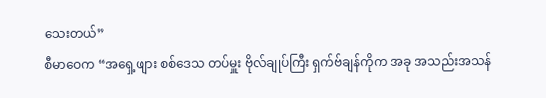သေးတယ်”
စီမာဝေက “အရှေ့ဖျား စစ်ဒေသ တပ်မှူး ဗိုလ်ချုပ်ကြီး ရှက်ဗ်ချန်ကိုက အခု အသည်းအသန်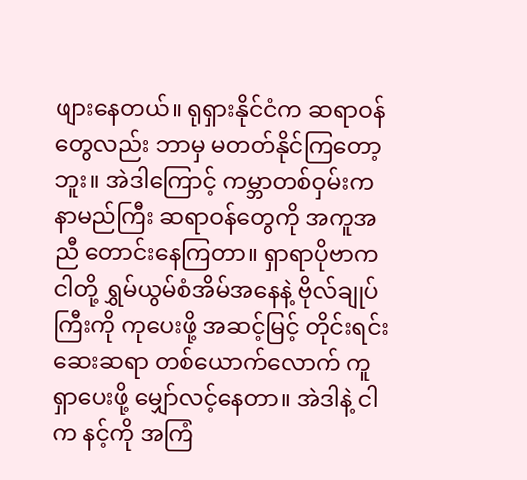ဖျားနေတယ်။ ရုရှားနိုင်ငံက ဆရာဝန်တွေလည်း ဘာမှ မတတ်နိုင်ကြတော့ဘူး။ အဲဒါကြောင့် ကမ္ဘာတစ်ဝှမ်းက နာမည်ကြီး ဆရာဝန်တွေကို အကူအညီ တောင်းနေကြတာ။ ရှာရာပိုဗာက ငါတို့ ရွှမ်ယွမ်စံအိမ်အနေနဲ့ ဗိုလ်ချုပ်ကြီးကို ကုပေးဖို့ အဆင့်မြင့် တိုင်းရင်းဆေးဆရာ တစ်ယောက်လောက် ကူရှာပေးဖို့ မျှော်လင့်နေတာ။ အဲဒါနဲ့ ငါက နင့်ကို အကြံ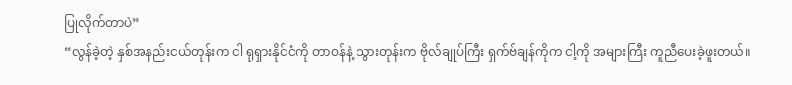ပြုလိုက်တာပဲ”
“လွန်ခဲ့တဲ့ နှစ်အနည်းငယ်တုန်းက ငါ ရုရှားနိုင်ငံကို တာဝန်နဲ့ သွားတုန်းက ဗိုလ်ချုပ်ကြီး ရှက်ဗ်ချန်ကိုက ငါ့ကို အများကြီး ကူညီပေးခဲ့ဖူးတယ်။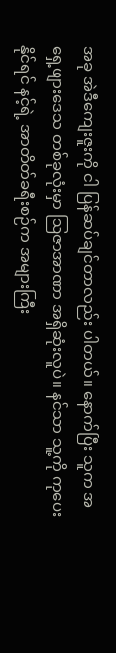အခု အဲဒီကျေးဇူးကို ငါ ပြန်ဆပ်ချင်တာလည်း ပါတယ်။ နောက်ပြီး သူက အရှေ့ဖျားဒေသ တစ်ခုလုံးမှာ ဩဇာအာဏာ အရှိဆုံးလူပဲ။ နင်သာ သူ့ကို ကုပေးနိုင်ရင် နင့်ရဲ့ အာတိတ်ခရီးစဉ်က အများကြီး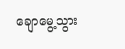ချောမွေ့သွား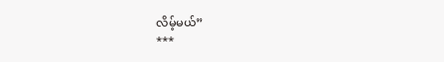လိမ့်မယ်”
***